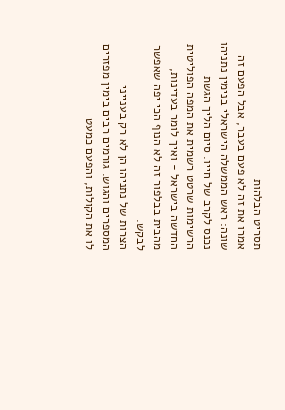תסריט הבלהות
אמרו את זה לא פעם בעבר, אבל הפעם זה שונה: ראש הממשלה הישראלי בנימין נתניהו נכנס לקרב של חייו. סיום הליך הגשת הרשימות שרטט רשמית את המפה הפוליטית החדשה בישראל - ואיך לומר בעדינות, מהבית בבלפור זה לא הנוף הכי יפה שאפשר לבקש.
הצרות של נתניהו הן לא רק בענייני המספרים והגוש. גורמים רבים בימין מפזרים לו את הקולות, והפעם כמעט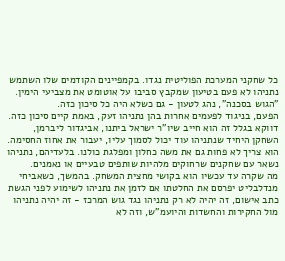כל שחקני המערכת הפוליטית נגדו. בקמפיינים הקודמים שלו השתמש נתניהו לא פעם בטיעון שמקבץ סביבו על אוטומט את מצביעי הימין. "הגוש בסכנה", נהג לטעון - גם כשלא היה כל סיכון כזה.
הפעם, בניגוד לפעמים אחרות בהן נתניהו זעק, באמת קיים סיכון כזה. דווקא בגלל זה הוא חייב שיו"ר ישראל ביתנו, אביגדור ליברמן, השחקן היחיד שנתניהו עוד יכול לסמוך עליו, יעבור את אחוז החסימה. הוא צריך לא פחות גם את משה כחלון ומפלגת כולנו. בלעדיהם, נתניהו נשאר עם שחקנים שרחוקים מלהיות שותפים טבעיים או נאמנים.
מה שקרה עד עכשיו הוא בקושי מחצית המשחק. בהמשך, כשאביחי מנדלבליט יפרסם את החלטתו אם לזמן את נתניהו לשימוע לפני הגשת כתב אישום, זה יהיה לא רק נתניהו נגד גוש המרכז - זה יהיה נתניהו מול החקירות והחשדות והיועמ"ש, וזה לא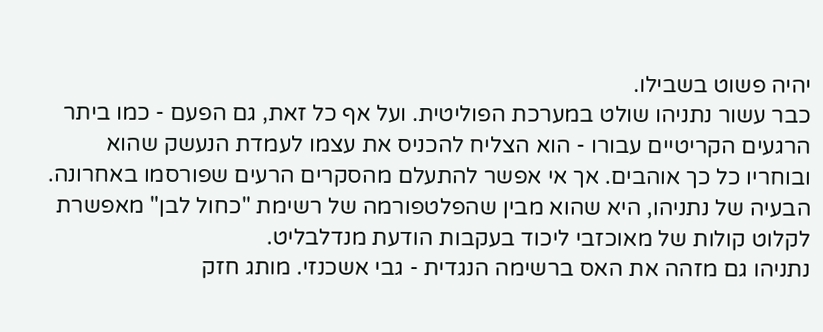יהיה פשוט בשבילו.
כבר עשור נתניהו שולט במערכת הפוליטית. ועל אף כל זאת, גם הפעם - כמו ביתר הרגעים הקריטיים עבורו - הוא הצליח להכניס את עצמו לעמדת הנעשק שהוא ובוחריו כל כך אוהבים. אך אי אפשר להתעלם מהסקרים הרעים שפורסמו באחרונה.
הבעיה של נתניהו, היא שהוא מבין שהפלטפורמה של רשימת "כחול לבן" מאפשרת לקלוט קולות של מאוכזבי ליכוד בעקבות הודעת מנדלבליט.
נתניהו גם מזהה את האס ברשימה הנגדית - גבי אשכנזי. מותג חזק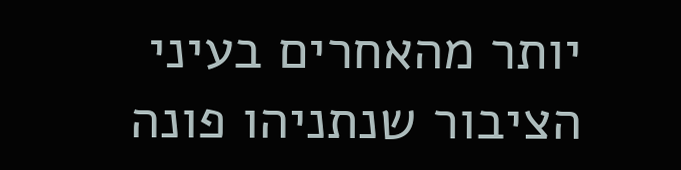יותר מהאחרים בעיני הציבור שנתניהו פונה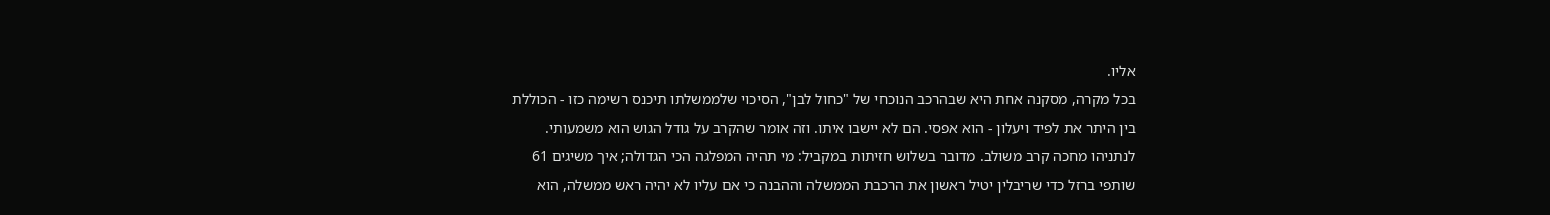אליו.
בכל מקרה, מסקנה אחת היא שבהרכב הנוכחי של "כחול לבן", הסיכוי שלממשלתו תיכנס רשימה כזו - הכוללת בין היתר את לפיד ויעלון - הוא אפסי. הם לא יישבו איתו. וזה אומר שהקרב על גודל הגוש הוא משמעותי.
לנתניהו מחכה קרב משולב. מדובר בשלוש חזיתות במקביל: מי תהיה המפלגה הכי הגדולה; איך משיגים 61 שותפי ברזל כדי שריבלין יטיל ראשון את הרכבת הממשלה וההבנה כי אם עליו לא יהיה ראש ממשלה, הוא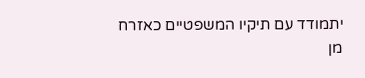יתמודד עם תיקיו המשפטיים כאזרח מן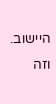היישוב. וזה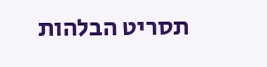תסריט הבלהות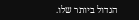הגדול ביותר שלו.